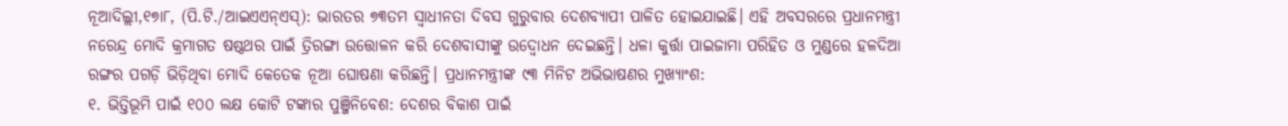ନୂଆଦିଲ୍ଲୀ,୧୭ା୮, (ପି.ଟି./ଆଇଏଏନ୍ଏସ୍): ଭାରତର ୭୩ତମ ସ୍ବାଧୀନତା ଦିବସ ଗୁରୁବାର ଦେଶବ୍ୟାପୀ ପାଳିତ ହୋଇଯାଇଛି। ଏହି ଅବସରରେ ପ୍ରଧାନମନ୍ତ୍ରୀ ନରେନ୍ଦ୍ର ମୋଦି କ୍ରମାଗତ ଷଷ୍ଠଥର ପାଇଁ ତ୍ରିରଙ୍ଗା ଉତ୍ତୋଳନ କରି ଦେଶବାସୀଙ୍କୁ ଉଦ୍ବୋଧନ ଦେଇଛନ୍ତି। ଧଳା କୁର୍ତ୍ତା ପାଇଜାମା ପରିହିତ ଓ ମୁଣ୍ଡରେ ହଳଦିଆ ରଙ୍ଗର ପଗଡ଼ି ଭିଡ଼ିଥିବା ମୋଦି କେତେକ ନୂଆ ଘୋଷଣା କରିଛନ୍ତି। ପ୍ରଧାନମନ୍ତ୍ରୀଙ୍କ ୯୩ ମିନିଟ ଅଭିଭାଷଣର ମୁଖ୍ୟାଂଶ:
୧. ଭିତ୍ତିଭୂମି ପାଇଁ ୧୦୦ ଲକ୍ଷ କୋଟି ଟଙ୍କାର ପୁଞ୍ଜିନିବେଶ: ଦେଶର ବିକାଶ ପାଇଁ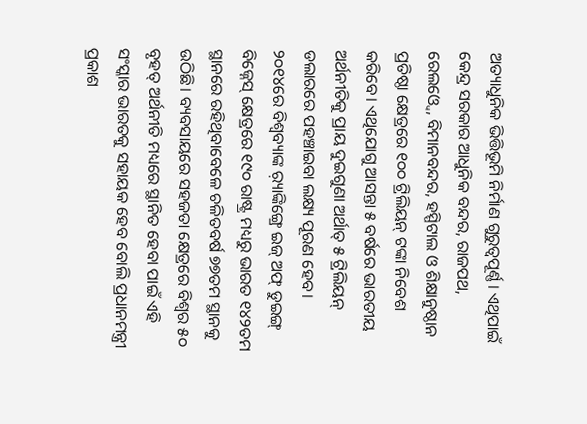ଅତ୍ୟାଧୁନିକ ଭିତ୍ତିଭୂମି ନିର୍ମାଣ ଗୁରୁତ୍ୱପୂର୍ଣ୍ଣ। ଏଥିପାଇଁ କେନ୍ଦ୍ର ସରକାର ଆଧୁନିକ ବନ୍ଦର, ରାଜପଥ, ରେଲଓ୍ବେ, ବିମାନବନ୍ଦର, ହସ୍ପିଟାଲ ଓ ଶିକ୍ଷାନୁଷ୍ଠାନ ପ୍ରତିଷ୍ଠା କ୍ଷେତ୍ରରେ ୧୦୦ ଟ୍ରିଲିୟନ୍ ଟଙ୍କା ନିବେଶ କରିବେ। ଏଥିଯୋଗୁ ଆସନ୍ତା ୫ ବର୍ଷରେ ଭାରତୀୟ ଅର୍ଥନୀତିକୁ ପ୍ରାୟ ଦୁଇଗୁଣା ଅର୍ଥାତ୍ ୫ ଟ୍ରିଲିୟନ୍ ଡଲାରରେ ପହଞ୍ଚାଇବା ଲକ୍ଷ୍ୟ ପୂରଣ ହେବ। ୨୦୧୪ରେ ବିଶ୍ୱବ୍ୟାଙ୍କ ର଼୍ୟାଙ୍କିଙ୍ଗ୍ରେ ଇଜ୍ ଅଫ୍ ଡୁଇଙ୍ଗ୍ ବିଜ୍ନେସ୍ କ୍ଷେତ୍ରରେ ୧୯୦ ରାଷ୍ଟ୍ର ମଧ୍ୟରୁ ଭାରତ ୧୪୨ତମ ସ୍ଥାନରେ ରହିଥିବାବେଳେ ଚଳିତବର୍ଷ ୭୭ତମ ସ୍ଥାନକୁ ଉଠିଛି। ବ୍ୟବସାୟରେ ସହଜତା କ୍ଷେତ୍ରରେ ବିଶ୍ୱର ୫୦ ବୃହତ୍ ଅର୍ଥନୀତି ମଧ୍ୟରେ ସ୍ଥାନିତ ହେବା ପାଇଁ ଏହି ସଂସ୍କାର ଭାରତକୁ ସହାୟକ ହେବ ବୋଲି ପ୍ରଧାନମନ୍ତ୍ରୀ ପ୍ରକାଶ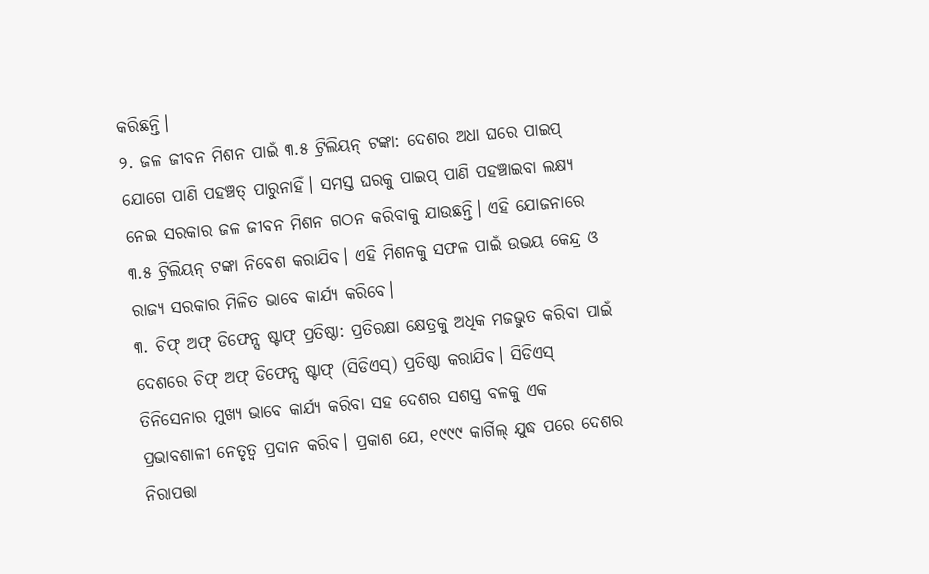କରିଛନ୍ତି।
୨. ଜଳ ଜୀବନ ମିଶନ ପାଇଁ ୩.୫ ଟ୍ରିଲିୟନ୍ ଟଙ୍କା: ଦେଶର ଅଧା ଘରେ ପାଇପ୍ ଯୋଗେ ପାଣି ପହଞ୍ଚତ୍ ପାରୁନାହିଁ। ସମସ୍ତ ଘରକୁ ପାଇପ୍ ପାଣି ପହଞ୍ଚାଇବା ଲକ୍ଷ୍ୟ ନେଇ ସରକାର ଜଳ ଜୀବନ ମିଶନ ଗଠନ କରିବାକୁ ଯାଉଛନ୍ତି। ଏହି ଯୋଜନାରେ ୩.୫ ଟ୍ରିଲିୟନ୍ ଟଙ୍କା ନିବେଶ କରାଯିବ। ଏହି ମିଶନକୁ ସଫଳ ପାଇଁ ଉଭୟ କେନ୍ଦ୍ର ଓ ରାଜ୍ୟ ସରକାର ମିଳିତ ଭାବେ କାର୍ଯ୍ୟ କରିବେ।
୩. ଚିଫ୍ ଅଫ୍ ଡିଫେନ୍ସ ଷ୍ଟାଫ୍ ପ୍ରତିଷ୍ଠା: ପ୍ରତିରକ୍ଷା କ୍ଷେତ୍ରକୁ ଅଧିକ ମଜଭୁତ କରିବା ପାଇଁ ଦେଶରେ ଚିଫ୍ ଅଫ୍ ଡିଫେନ୍ସ ଷ୍ଟାଫ୍ (ସିଡିଏସ୍) ପ୍ରତିଷ୍ଠା କରାଯିବ। ସିଡିଏସ୍ ତିନିସେନାର ମୁଖ୍ୟ ଭାବେ କାର୍ଯ୍ୟ କରିବା ସହ ଦେଶର ସଶସ୍ତ୍ର ବଳକୁ ଏକ ପ୍ରଭାବଶାଳୀ ନେତୃତ୍ୱ ପ୍ରଦାନ କରିବ। ପ୍ରକାଶ ଯେ, ୧୯୯୯ କାର୍ଗିଲ୍ ଯୁଦ୍ଧ ପରେ ଦେଶର ନିରାପତ୍ତା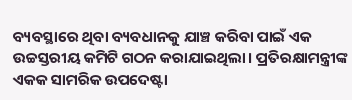ବ୍ୟବସ୍ଥାରେ ଥିବା ବ୍ୟବଧାନକୁ ଯାଞ୍ଚ କରିବା ପାଇଁ ଏକ ଉଚ୍ଚସ୍ତରୀୟ କମିଟି ଗଠନ କରାଯାଇଥିଲା। ପ୍ରତିରକ୍ଷାମନ୍ତ୍ରୀଙ୍କ ଏକକ ସାମରିକ ଉପଦେଷ୍ଟା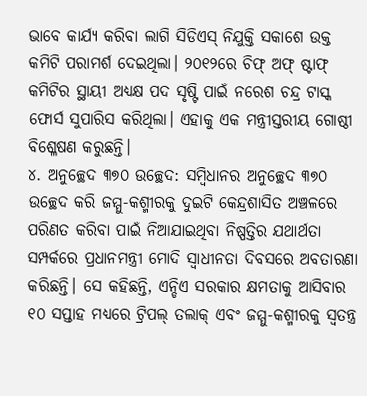ଭାବେ କାର୍ଯ୍ୟ କରିବା ଲାଗି ସିଡିଏସ୍ ନିଯୁକ୍ତି ସକାଶେ ଉକ୍ତ କମିଟି ପରାମର୍ଶ ଦେଇଥିଲା। ୨୦୧୨ରେ ଚିଫ୍ ଅଫ୍ ଷ୍ଟାଫ୍ କମିଟିର ସ୍ଥାୟୀ ଅଧ୍ୟକ୍ଷ ପଦ ସୃଷ୍ଟି ପାଇଁ ନରେଶ ଚନ୍ଦ୍ର ଟାସ୍କ ଫୋର୍ସ ସୁପାରିସ କରିଥିଲା। ଏହାକୁ ଏକ ମନ୍ତ୍ରୀସ୍ତରୀୟ ଗୋଷ୍ଠୀ ବିଶ୍ଳେଷଣ କରୁଛନ୍ତି।
୪. ଅନୁଚ୍ଛେଦ ୩୭୦ ଉଚ୍ଛେଦ: ସମ୍ବିଧାନର ଅନୁଚ୍ଛେଦ ୩୭୦ ଉଚ୍ଛେଦ କରି ଜମ୍ମୁ-କଶ୍ମୀରକୁ ଦୁଇଟି କେନ୍ଦ୍ରଶାସିତ ଅଞ୍ଚଳରେ ପରିଣତ କରିବା ପାଇଁ ନିଆଯାଇଥିବା ନିଷ୍ପତ୍ତିର ଯଥାର୍ଥତା ସମ୍ପର୍କରେ ପ୍ରଧାନମନ୍ତ୍ରୀ ମୋଦି ସ୍ବାଧୀନତା ଦିବସରେ ଅବତାରଣା କରିଛନ୍ତି। ସେ କହିଛନ୍ତି, ଏନ୍ଡିଏ ସରକାର କ୍ଷମତାକୁ ଆସିବାର ୧୦ ସପ୍ତାହ ମଧ୍ୟରେ ଟ୍ରିପଲ୍ ତଲାକ୍ ଏବଂ ଜମ୍ମୁ-କଶ୍ମୀରକୁ ସ୍ବତନ୍ତ୍ର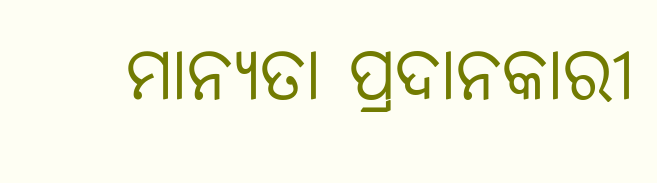ମାନ୍ୟତା ପ୍ରଦାନକାରୀ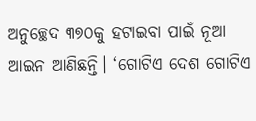ଅନୁଚ୍ଛେଦ ୩୭୦କୁ ହଟାଇବା ପାଇଁ ନୂଆ ଆଇନ ଆଣିଛନ୍ତି। ‘ଗୋଟିଏ ଦେଶ ଗୋଟିଏ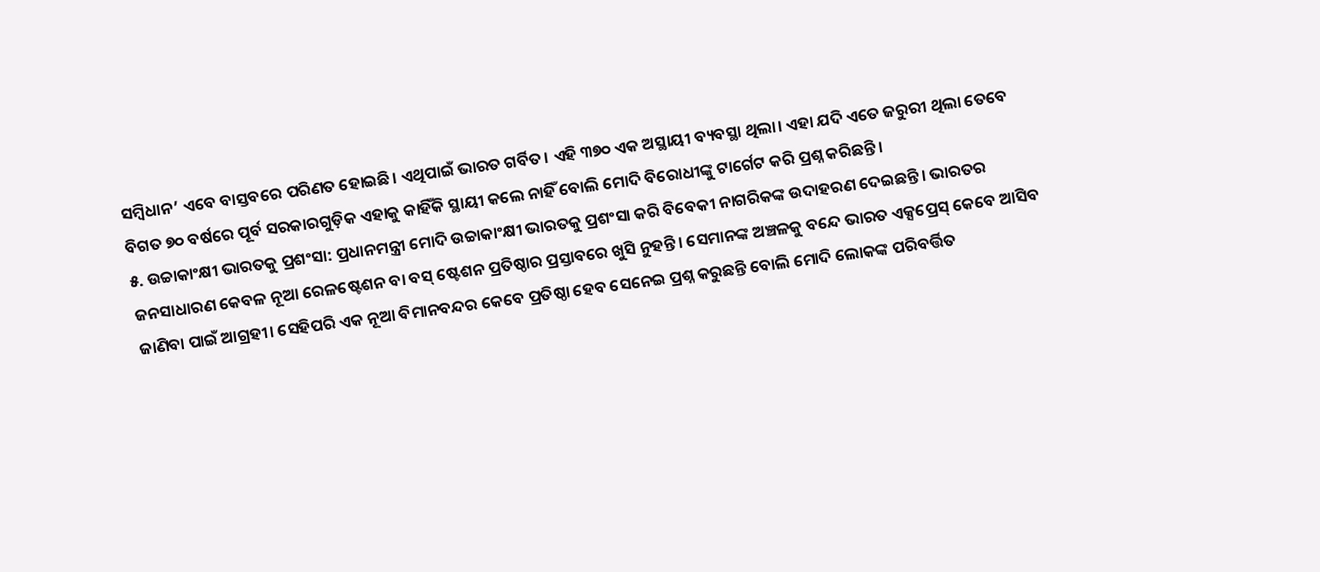ସମ୍ବିଧାନ’ ଏବେ ବାସ୍ତବରେ ପରିଣତ ହୋଇଛି। ଏଥିପାଇଁ ଭାରତ ଗର୍ବିତ। ଏହି ୩୭୦ ଏକ ଅସ୍ଥାୟୀ ବ୍ୟବସ୍ଥା ଥିଲା। ଏହା ଯଦି ଏତେ ଜରୁରୀ ଥିଲା ତେବେ ବିଗତ ୭୦ ବର୍ଷରେ ପୂର୍ବ ସରକାରଗୁଡ଼ିକ ଏହାକୁ କାହିଁକି ସ୍ଥାୟୀ କଲେ ନାହିଁ ବୋଲି ମୋଦି ବିରୋଧୀଙ୍କୁ ଟାର୍ଗେଟ କରି ପ୍ରଶ୍ନ କରିଛନ୍ତି।
୫. ଉଚ୍ଚାକାଂକ୍ଷୀ ଭାରତକୁ ପ୍ରଶଂସା: ପ୍ରଧାନମନ୍ତ୍ରୀ ମୋଦି ଉଚ୍ଚାକାଂକ୍ଷୀ ଭାରତକୁ ପ୍ରଶଂସା କରି ବିବେକୀ ନାଗରିକଙ୍କ ଉଦାହରଣ ଦେଇଛନ୍ତି। ଭାରତର ଜନସାଧାରଣ କେବଳ ନୂଆ ରେଳଷ୍ଟେଶନ ବା ବସ୍ ଷ୍ଟେଶନ ପ୍ରତିଷ୍ଠାର ପ୍ରସ୍ତାବରେ ଖୁସି ନୁହନ୍ତି। ସେମାନଙ୍କ ଅଞ୍ଚଳକୁ ବନ୍ଦେ ଭାରତ ଏକ୍ସପ୍ରେସ୍ କେବେ ଆସିବ ଜାଣିବା ପାଇଁ ଆଗ୍ରହୀ। ସେହିପରି ଏକ ନୂଆ ବିମାନବନ୍ଦର କେବେ ପ୍ରତିଷ୍ଠା ହେବ ସେନେଇ ପ୍ରଶ୍ନ କରୁଛନ୍ତି ବୋଲି ମୋଦି ଲୋକଙ୍କ ପରିବର୍ତ୍ତିତ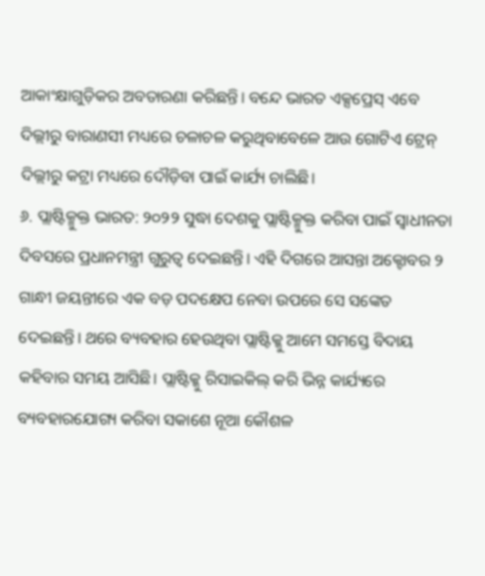ଆକାଂକ୍ଷାଗୁଡ଼ିକର ଅବତାରଣା କରିଛନ୍ତି। ବନ୍ଦେ ଭାରତ ଏକ୍ସପ୍ରେସ୍ ଏବେ ଦିଲ୍ଲୀରୁ ବାରାଣସୀ ମଧ୍ୟରେ ଚଳାଚଳ କରୁଥିବାବେଳେ ଆଉ ଗୋଟିଏ ଟ୍ରେନ୍ ଦିଲ୍ଲୀରୁ କଟ୍ରା ମଧ୍ୟରେ ଦୌଡ଼ିବା ପାଇଁ କାର୍ଯ୍ୟ ଚାଲିଛି।
୬. ପ୍ଲାଷ୍ଟିକ୍ମୁକ୍ତ ଭାରତ: ୨୦୨୨ ସୁଦ୍ଧା ଦେଶକୁ ପ୍ଲାଷ୍ଟିକ୍ମୁକ୍ତ କରିବା ପାଇଁ ସ୍ବାଧୀନତା ଦିବସରେ ପ୍ରଧାନମନ୍ତ୍ରୀ ଗୁରୁତ୍ୱ ଦେଇଛନ୍ତି। ଏହି ଦିଗରେ ଆସନ୍ତା ଅକ୍ଟୋବର ୨ ଗାନ୍ଧୀ ଜୟନ୍ତୀରେ ଏକ ବଡ଼ ପଦକ୍ଷେପ ନେବା ଉପରେ ସେ ସଙ୍କେତ ଦେଇଛନ୍ତି। ଥରେ ବ୍ୟବହାର ହେଉଥିବା ପ୍ଲାଷ୍ଟିକ୍କୁ ଆମେ ସମସ୍ତେ ବିଦାୟ କହିବାର ସମୟ ଆସିଛି। ପ୍ଲାଷ୍ଟିକ୍କୁ ରିସାଇକିଲ୍ କରି ଭିନ୍ନ କାର୍ଯ୍ୟରେ ବ୍ୟବହାରଯୋଗ୍ୟ କରିବା ସକାଶେ ନୂଆ କୌଶଳ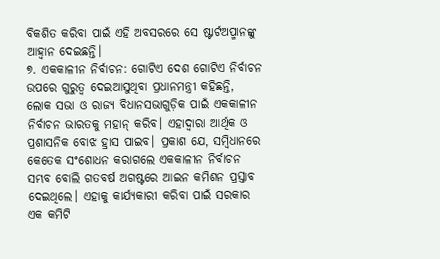ବିକଶିତ କରିବା ପାଇଁ ଏହି ଅବସରରେ ସେ ଷ୍ଟାର୍ଟଅପ୍ମାନଙ୍କୁ ଆହ୍ବାନ ଦେଇଛନ୍ତି।
୭. ଏକକାଳୀନ ନିର୍ବାଚନ: ଗୋଟିଏ ଦେଶ ଗୋଟିଏ ନିର୍ବାଚନ ଉପରେ ଗୁରୁତ୍ୱ ଦେଇଆସୁଥିବା ପ୍ରଧାନମନ୍ତ୍ରୀ କହିଛନ୍ତି, ଲୋକ ସଭା ଓ ରାଜ୍ୟ ବିଧାନସଭାଗୁଡ଼ିକ ପାଇଁ ଏକକାଳୀନ ନିର୍ବାଚନ ଭାରତକୁ ମହାନ୍ କରିବ। ଏହାଦ୍ୱାରା ଆର୍ଥିକ ଓ ପ୍ରଶାସନିକ ବୋଝ ହ୍ରାସ ପାଇବ। ପ୍ରକାଶ ଯେ, ସମ୍ବିଧାନରେ କେତେକ ସଂଶୋଧନ କରାଗଲେ ଏକକାଳୀନ ନିର୍ବାଚନ ସମ୍ଭବ ବୋଲି ଗତବର୍ଷ ଅଗଷ୍ଟରେ ଆଇନ କମିଶନ ପ୍ରସ୍ତାବ ଦେଇଥିଲେ। ଏହାକୁ କାର୍ଯ୍ୟକାରୀ କରିବା ପାଇଁ ସରକାର ଏକ କମିଟି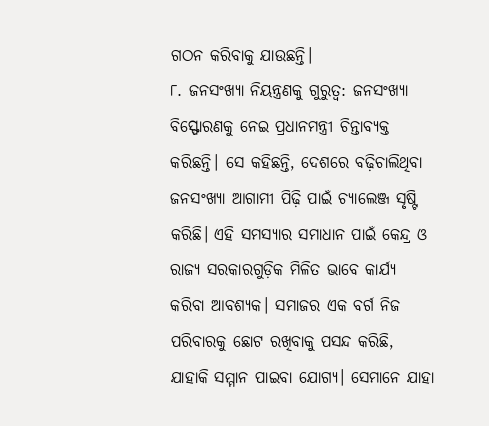ଗଠନ କରିବାକୁ ଯାଉଛନ୍ତି।
୮. ଜନସଂଖ୍ୟା ନିୟନ୍ତ୍ରଣକୁ ଗୁରୁତ୍ୱ: ଜନସଂଖ୍ୟା ବିସ୍ଫୋରଣକୁ ନେଇ ପ୍ରଧାନମନ୍ତ୍ରୀ ଚିନ୍ତାବ୍ୟକ୍ତ କରିଛନ୍ତି। ସେ କହିଛନ୍ତି, ଦେଶରେ ବଢ଼ିଚାଲିଥିବା ଜନସଂଖ୍ୟା ଆଗାମୀ ପିଢ଼ି ପାଇଁ ଚ୍ୟାଲେଞ୍ଜ ସୃଷ୍ଟି କରିଛି। ଏହି ସମସ୍ୟାର ସମାଧାନ ପାଇଁ କେନ୍ଦ୍ର ଓ ରାଜ୍ୟ ସରକାରଗୁଡ଼ିକ ମିଳିତ ଭାବେ କାର୍ଯ୍ୟ କରିବା ଆବଶ୍ୟକ। ସମାଜର ଏକ ବର୍ଗ ନିଜ ପରିବାରକୁ ଛୋଟ ରଖିବାକୁ ପସନ୍ଦ କରିଛି, ଯାହାକି ସମ୍ମାନ ପାଇବା ଯୋଗ୍ୟ। ସେମାନେ ଯାହା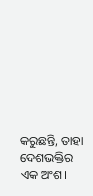କରୁଛନ୍ତି, ତାହା ଦେଶଭକ୍ତିର ଏକ ଅଂଶ।